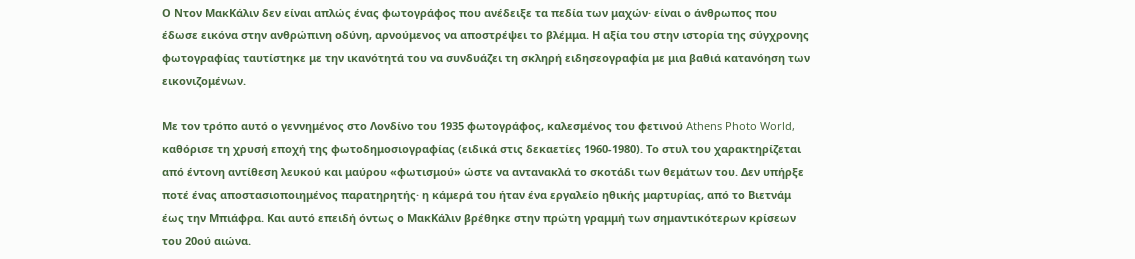Ο Ντον ΜακΚάλιν δεν είναι απλώς ένας φωτογράφος που ανέδειξε τα πεδία των μαχών· είναι ο άνθρωπος που έδωσε εικόνα στην ανθρώπινη οδύνη, αρνούμενος να αποστρέψει το βλέμμα. Η αξία του στην ιστορία της σύγχρονης φωτογραφίας ταυτίστηκε με την ικανότητά του να συνδυάζει τη σκληρή ειδησεογραφία με μια βαθιά κατανόηση των εικονιζομένων.

Με τον τρόπο αυτό ο γεννημένος στο Λονδίνο του 1935 φωτογράφος, καλεσμένος του φετινού Athens Photo World, καθόρισε τη χρυσή εποχή της φωτοδημοσιογραφίας (ειδικά στις δεκαετίες 1960-1980). Το στυλ του χαρακτηρίζεται από έντονη αντίθεση λευκού και μαύρου «φωτισμού» ώστε να αντανακλά το σκοτάδι των θεμάτων του. Δεν υπήρξε ποτέ ένας αποστασιοποιημένος παρατηρητής· η κάμερά του ήταν ένα εργαλείο ηθικής μαρτυρίας, από το Βιετνάμ έως την Μπιάφρα. Και αυτό επειδή όντως ο ΜακΚάλιν βρέθηκε στην πρώτη γραμμή των σημαντικότερων κρίσεων του 20ού αιώνα.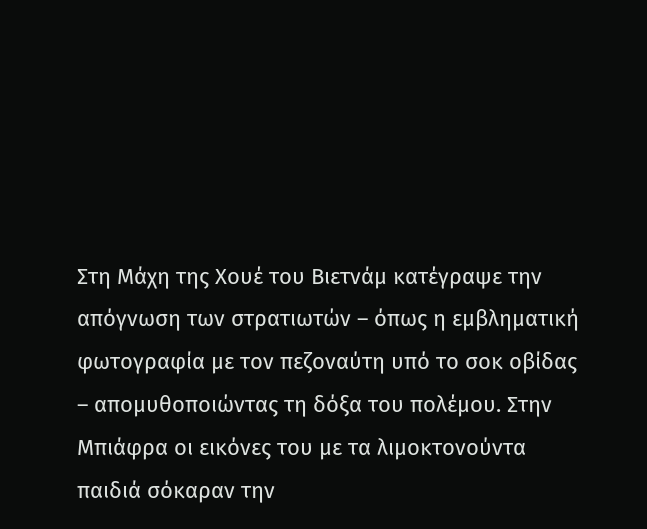Στη Μάχη της Χουέ του Βιετνάμ κατέγραψε την απόγνωση των στρατιωτών – όπως η εμβληματική φωτογραφία με τον πεζοναύτη υπό το σοκ οβίδας – απομυθοποιώντας τη δόξα του πολέμου. Στην Μπιάφρα οι εικόνες του με τα λιμοκτονούντα παιδιά σόκαραν την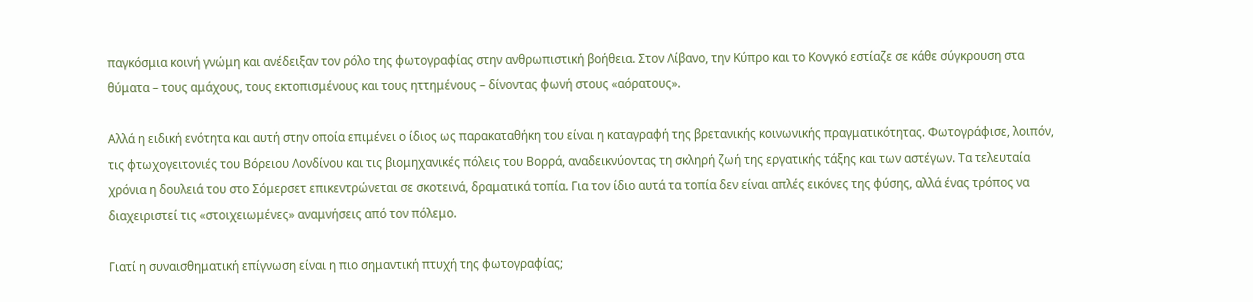παγκόσμια κοινή γνώμη και ανέδειξαν τον ρόλο της φωτογραφίας στην ανθρωπιστική βοήθεια. Στον Λίβανο, την Κύπρο και το Κονγκό εστίαζε σε κάθε σύγκρουση στα θύματα – τους αμάχους, τους εκτοπισμένους και τους ηττημένους – δίνοντας φωνή στους «αόρατους».

Αλλά η ειδική ενότητα και αυτή στην οποία επιμένει ο ίδιος ως παρακαταθήκη του είναι η καταγραφή της βρετανικής κοινωνικής πραγματικότητας. Φωτογράφισε, λοιπόν, τις φτωχογειτονιές του Βόρειου Λονδίνου και τις βιομηχανικές πόλεις του Βορρά, αναδεικνύοντας τη σκληρή ζωή της εργατικής τάξης και των αστέγων. Τα τελευταία χρόνια η δουλειά του στο Σόμερσετ επικεντρώνεται σε σκοτεινά, δραματικά τοπία. Για τον ίδιο αυτά τα τοπία δεν είναι απλές εικόνες της φύσης, αλλά ένας τρόπος να διαχειριστεί τις «στοιχειωμένες» αναμνήσεις από τον πόλεμο.

Γιατί η συναισθηματική επίγνωση είναι η πιο σημαντική πτυχή της φωτογραφίας;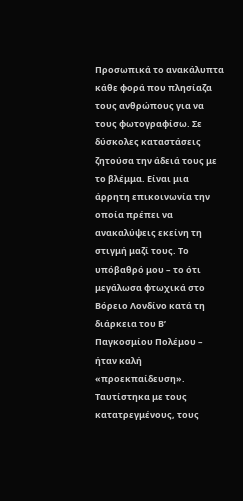Προσωπικά το ανακάλυπτα κάθε φορά που πλησίαζα τους ανθρώπους για να τους φωτογραφίσω. Σε δύσκολες καταστάσεις ζητούσα την άδειά τους με το βλέμμα. Είναι μια άρρητη επικοινωνία την οποία πρέπει να ανακαλύψεις εκείνη τη στιγμή μαζί τους. Το υπόβαθρό μου – το ότι μεγάλωσα φτωχικά στο Βόρειο Λονδίνο κατά τη διάρκεια του Β’ Παγκοσμίου Πολέμου – ήταν καλή «προεκπαίδευση». Ταυτίστηκα με τους κατατρεγμένους, τους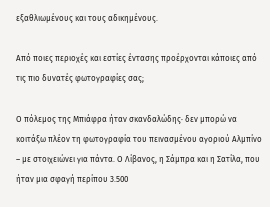εξαθλιωμένους και τους αδικημένους.

Από ποιες περιοχές και εστίες έντασης προέρχονται κάποιες από τις πιο δυνατές φωτογραφίες σας;

Ο πόλεμος της Μπιάφρα ήταν σκανδαλώδης· δεν μπορώ να κοιτάξω πλέον τη φωτογραφία του πεινασμένου αγοριού Αλμπίνο – με στοιχειώνει για πάντα. Ο Λίβανος, η Σάμπρα και η Σατίλα, που ήταν μια σφαγή περίπου 3.500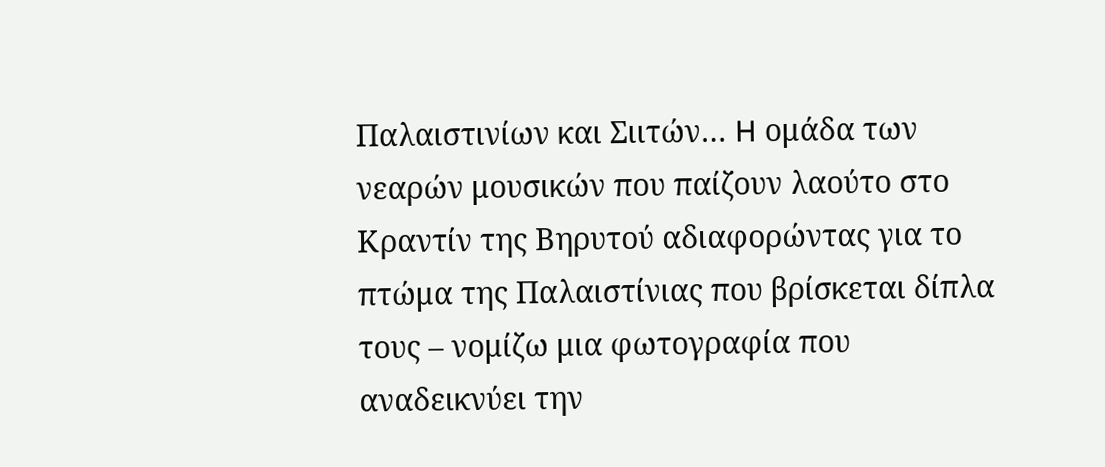Παλαιστινίων και Σιιτών… H ομάδα των νεαρών μουσικών που παίζουν λαούτο στο Κραντίν της Βηρυτού αδιαφορώντας για το πτώμα της Παλαιστίνιας που βρίσκεται δίπλα τους – νομίζω μια φωτογραφία που αναδεικνύει την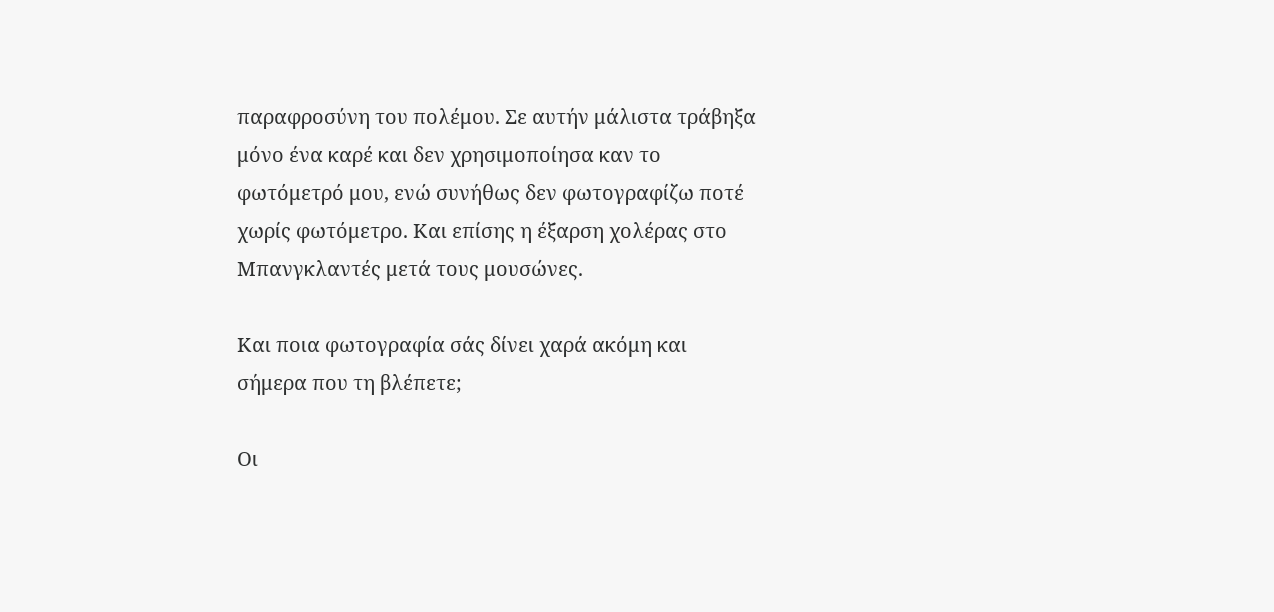παραφροσύνη του πολέμου. Σε αυτήν μάλιστα τράβηξα μόνο ένα καρέ και δεν χρησιμοποίησα καν το φωτόμετρό μου, ενώ συνήθως δεν φωτογραφίζω ποτέ χωρίς φωτόμετρο. Και επίσης η έξαρση χολέρας στο Μπανγκλαντές μετά τους μουσώνες.

Και ποια φωτογραφία σάς δίνει χαρά ακόμη και σήμερα που τη βλέπετε;

Οι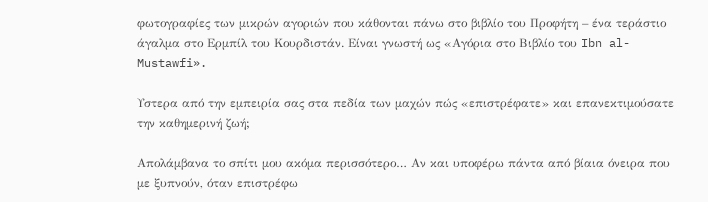φωτογραφίες των μικρών αγοριών που κάθονται πάνω στο βιβλίο του Προφήτη – ένα τεράστιο άγαλμα στο Ερμπίλ του Κουρδιστάν. Είναι γνωστή ως «Αγόρια στο Βιβλίο του Ibn al-Mustawfi».

Υστερα από την εμπειρία σας στα πεδία των μαχών πώς «επιστρέφατε» και επανεκτιμούσατε την καθημερινή ζωή;

Απολάμβανα το σπίτι μου ακόμα περισσότερο… Αν και υποφέρω πάντα από βίαια όνειρα που με ξυπνούν, όταν επιστρέφω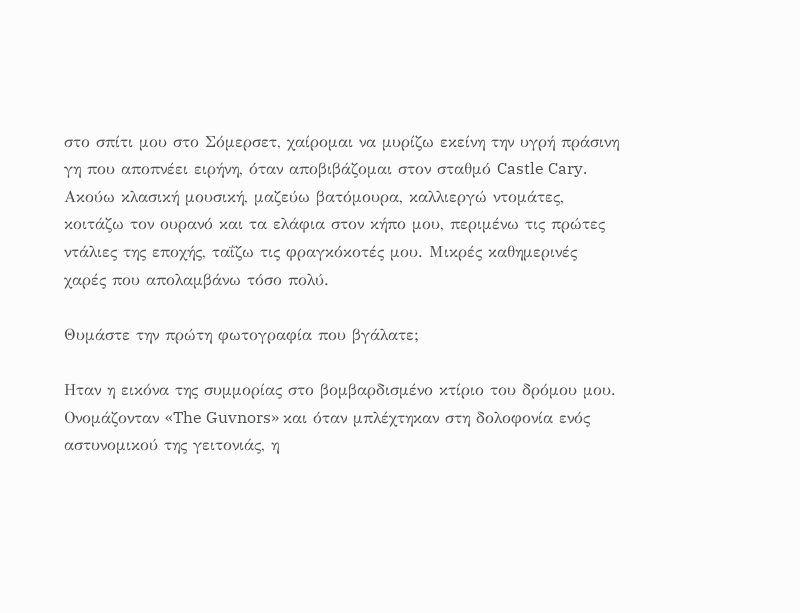στο σπίτι μου στο Σόμερσετ, χαίρομαι να μυρίζω εκείνη την υγρή πράσινη γη που αποπνέει ειρήνη, όταν αποβιβάζομαι στον σταθμό Castle Cary. Ακούω κλασική μουσική, μαζεύω βατόμουρα, καλλιεργώ ντομάτες, κοιτάζω τον ουρανό και τα ελάφια στον κήπο μου, περιμένω τις πρώτες ντάλιες της εποχής, ταΐζω τις φραγκόκοτές μου. Μικρές καθημερινές χαρές που απολαμβάνω τόσο πολύ.

Θυμάστε την πρώτη φωτογραφία που βγάλατε;

Ηταν η εικόνα της συμμορίας στο βομβαρδισμένο κτίριο του δρόμου μου. Ονομάζονταν «The Guvnors» και όταν μπλέχτηκαν στη δολοφονία ενός αστυνομικού της γειτονιάς, η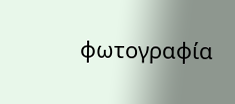φωτογραφία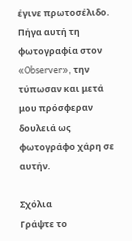έγινε πρωτοσέλιδο. Πήγα αυτή τη φωτογραφία στον «Observer», την τύπωσαν και μετά μου πρόσφεραν δουλειά ως φωτογράφο χάρη σε αυτήν.

Σχόλια
Γράψτε το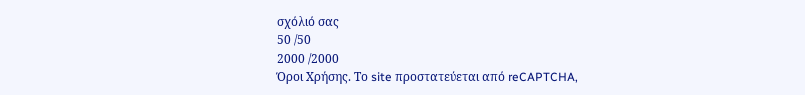σχόλιό σας
50 /50
2000 /2000
Όροι Χρήσης. Το site προστατεύεται από reCAPTCHA,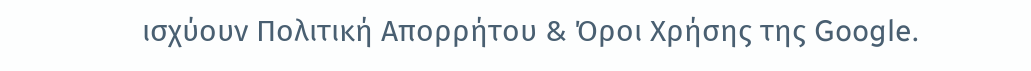ισχύουν Πολιτική Απορρήτου & Όροι Χρήσης της Google.